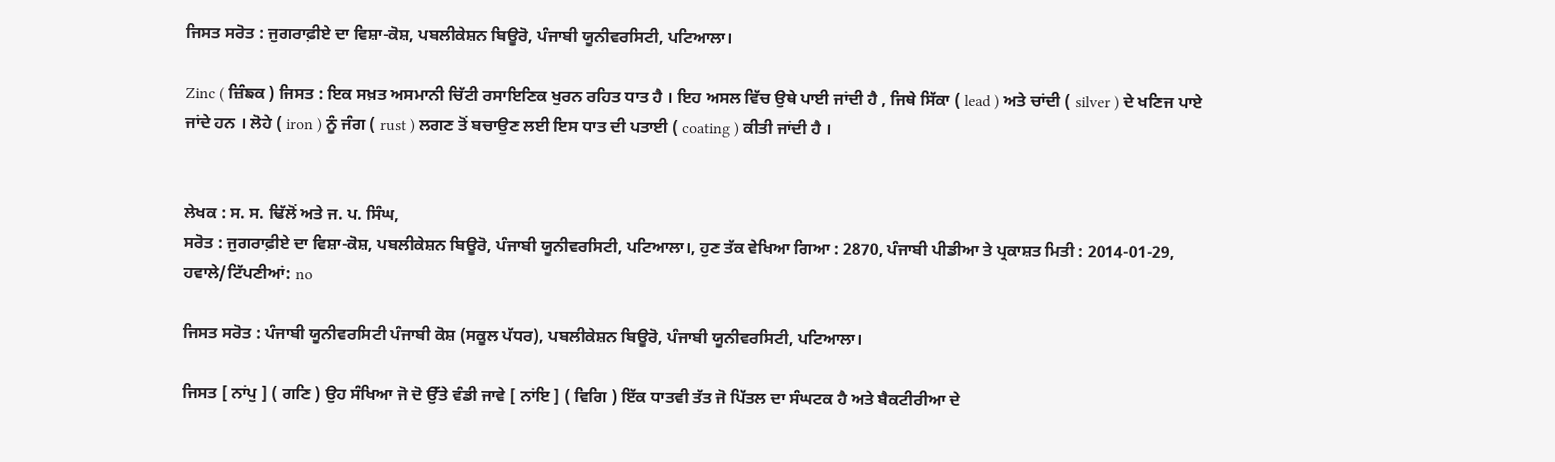ਜਿਸਤ ਸਰੋਤ : ਜੁਗਰਾਫ਼ੀਏ ਦਾ ਵਿਸ਼ਾ-ਕੋਸ਼, ਪਬਲੀਕੇਸ਼ਨ ਬਿਊਰੋ, ਪੰਜਾਬੀ ਯੂਨੀਵਰਸਿਟੀ, ਪਟਿਆਲਾ।

Zinc ( ਜ਼ਿੰਙਕ ) ਜਿਸਤ : ਇਕ ਸਖ਼ਤ ਅਸਮਾਨੀ ਚਿੱਟੀ ਰਸਾਇਣਿਕ ਖੁਰਨ ਰਹਿਤ ਧਾਤ ਹੈ । ਇਹ ਅਸਲ ਵਿੱਚ ਉਥੇ ਪਾਈ ਜਾਂਦੀ ਹੈ , ਜਿਥੇ ਸਿੱਕਾ ( lead ) ਅਤੇ ਚਾਂਦੀ ( silver ) ਦੇ ਖਣਿਜ ਪਾਏ ਜਾਂਦੇ ਹਨ । ਲੋਹੇ ( iron ) ਨੂੰ ਜੰਗ ( rust ) ਲਗਣ ਤੋਂ ਬਚਾਉਣ ਲਈ ਇਸ ਧਾਤ ਦੀ ਪਤਾਈ ( coating ) ਕੀਤੀ ਜਾਂਦੀ ਹੈ ।


ਲੇਖਕ : ਸ. ਸ. ਢਿੱਲੋਂ ਅਤੇ ਜ. ਪ. ਸਿੰਘ,
ਸਰੋਤ : ਜੁਗਰਾਫ਼ੀਏ ਦਾ ਵਿਸ਼ਾ-ਕੋਸ਼, ਪਬਲੀਕੇਸ਼ਨ ਬਿਊਰੋ, ਪੰਜਾਬੀ ਯੂਨੀਵਰਸਿਟੀ, ਪਟਿਆਲਾ।, ਹੁਣ ਤੱਕ ਵੇਖਿਆ ਗਿਆ : 2870, ਪੰਜਾਬੀ ਪੀਡੀਆ ਤੇ ਪ੍ਰਕਾਸ਼ਤ ਮਿਤੀ : 2014-01-29, ਹਵਾਲੇ/ਟਿੱਪਣੀਆਂ: no

ਜਿਸਤ ਸਰੋਤ : ਪੰਜਾਬੀ ਯੂਨੀਵਰਸਿਟੀ ਪੰਜਾਬੀ ਕੋਸ਼ (ਸਕੂਲ ਪੱਧਰ), ਪਬਲੀਕੇਸ਼ਨ ਬਿਊਰੋ, ਪੰਜਾਬੀ ਯੂਨੀਵਰਸਿਟੀ, ਪਟਿਆਲਾ।

ਜਿਸਤ [ ਨਾਂਪੁ ] ( ਗਣਿ ) ਉਹ ਸੰਖਿਆ ਜੋ ਦੋ ਉੱਤੇ ਵੰਡੀ ਜਾਵੇ [ ਨਾਂਇ ] ( ਵਿਗਿ ) ਇੱਕ ਧਾਤਵੀ ਤੱਤ ਜੋ ਪਿੱਤਲ ਦਾ ਸੰਘਟਕ ਹੈ ਅਤੇ ਬੈਕਟੀਰੀਆ ਦੇ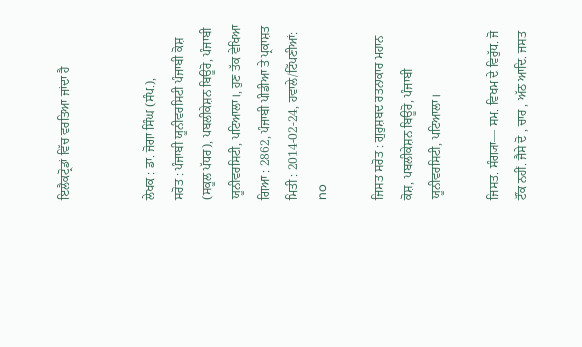ਇਲੈਕਟ੍ਰੋਡਾਂ ਵਿੱਚ ਵਰਤਿਆ ਜਾਂਦਾ ਹੈ


ਲੇਖਕ : ਡਾ. ਜੋਗਾ ਸਿੰਘ (ਸੰਪ.),
ਸਰੋਤ : ਪੰਜਾਬੀ ਯੂਨੀਵਰਸਿਟੀ ਪੰਜਾਬੀ ਕੋਸ਼ (ਸਕੂਲ ਪੱਧਰ), ਪਬਲੀਕੇਸ਼ਨ ਬਿਊਰੋ, ਪੰਜਾਬੀ ਯੂਨੀਵਰਸਿਟੀ, ਪਟਿਆਲਾ।, ਹੁਣ ਤੱਕ ਵੇਖਿਆ ਗਿਆ : 2862, ਪੰਜਾਬੀ ਪੀਡੀਆ ਤੇ ਪ੍ਰਕਾਸ਼ਤ ਮਿਤੀ : 2014-02-24, ਹਵਾਲੇ/ਟਿੱਪਣੀਆਂ: no

ਜਿਸਤ ਸਰੋਤ : ਗੁਰੁਸ਼ਬਦ ਰਤਨਾਕਾਰ ਮਹਾਨ ਕੋਸ਼, ਪਬਲੀਕੇਸ਼ਨ ਬਿਊਰੋ, ਪੰਜਾਬੀ ਯੂਨੀਵਰਸਿਟੀ, ਪਟਿਆਲਾ।

ਜਿਸਤ. ਸੰਗ੍ਯਾ— ਸਮ. ਵਿਖਮ ਦੇ ਵਿਰੁੱਧ. ਜੋ ਟੌਂਕ ਨਹੀਂ. ਜੈਸੇ ਦੋ , ਚਾਰ , ਅੱਠ ਆਦਿ. ਜਸਤ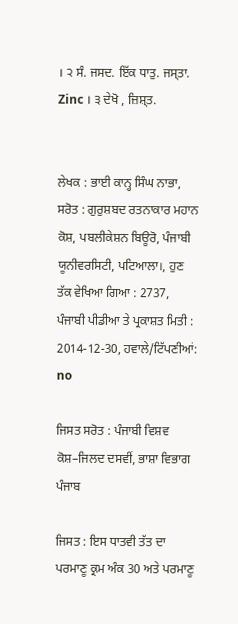। ੨ ਸੰ. ਜਸਦ. ਇੱਕ ਧਾਤੁ. ਜਸ੍ਤਾ. Zinc । ੩ ਦੇਖੋ , ਜ਼ਿਸ਼੍ਤ.


ਲੇਖਕ : ਭਾਈ ਕਾਨ੍ਹ ਸਿੰਘ ਨਾਭਾ,
ਸਰੋਤ : ਗੁਰੁਸ਼ਬਦ ਰਤਨਾਕਾਰ ਮਹਾਨ ਕੋਸ਼, ਪਬਲੀਕੇਸ਼ਨ ਬਿਊਰੋ, ਪੰਜਾਬੀ ਯੂਨੀਵਰਸਿਟੀ, ਪਟਿਆਲਾ।, ਹੁਣ ਤੱਕ ਵੇਖਿਆ ਗਿਆ : 2737, ਪੰਜਾਬੀ ਪੀਡੀਆ ਤੇ ਪ੍ਰਕਾਸ਼ਤ ਮਿਤੀ : 2014-12-30, ਹਵਾਲੇ/ਟਿੱਪਣੀਆਂ: no

ਜਿਸਤ ਸਰੋਤ : ਪੰਜਾਬੀ ਵਿਸ਼ਵ ਕੋਸ਼–ਜਿਲਦ ਦਸਵੀਂ, ਭਾਸ਼ਾ ਵਿਭਾਗ ਪੰਜਾਬ

ਜਿਸਤ : ਇਸ ਧਾਤਵੀ ਤੱਤ ਦਾ ਪਰਮਾਣੂ ਕ੍ਰਮ ਅੰਕ 30 ਅਤੇ ਪਰਮਾਣੂ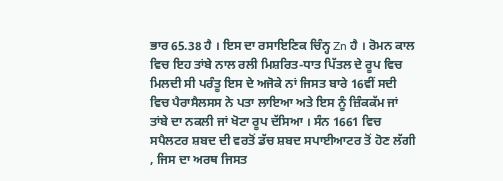ਭਾਰ 65.38 ਹੈ । ਇਸ ਦਾ ਰਸਾਇਣਿਕ ਚਿੰਨ੍ਹ Zn ਹੈ । ਰੋਮਨ ਕਾਲ ਵਿਚ ਇਹ ਤਾਂਬੇ ਨਾਲ ਰਲੀ ਮਿਸ਼ਰਿਤ-ਧਾਤ ਪਿੱਤਲ ਦੇ ਰੂਪ ਵਿਚ ਮਿਲਦੀ ਸੀ ਪਰੰਤੂ ਇਸ ਦੇ ਅਜੋਕੇ ਨਾਂ ਜਿਸਤ ਬਾਰੇ 16ਵੀਂ ਸਦੀ ਵਿਚ ਪੈਰਾਸੈਲਸਸ ਨੇ ਪਤਾ ਲਾਇਆ ਅਤੇ ਇਸ ਨੂੰ ਜ਼ਿੰਕਕੱਮ ਜਾਂ ਤਾਂਬੇ ਦਾ ਨਕਲੀ ਜਾਂ ਖੋਟਾ ਰੂਪ ਦੱਸਿਆ । ਸੰਨ 1661 ਵਿਚ ਸਪੈਲਟਰ ਸ਼ਬਦ ਦੀ ਵਰਤੋਂ ਡੱਚ ਸ਼ਬਦ ਸਪਾਈਆਟਰ ਤੋਂ ਹੋਣ ਲੱਗੀ , ਜਿਸ ਦਾ ਅਰਥ ਜਿਸਤ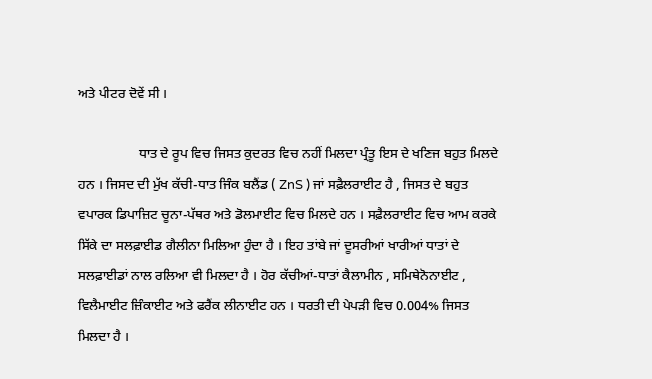ਅਤੇ ਪੀਟਰ ਦੋਵੇਂ ਸੀ ।

                  ਧਾਤ ਦੇ ਰੂਪ ਵਿਚ ਜਿਸਤ ਕੁਦਰਤ ਵਿਚ ਨਹੀਂ ਮਿਲਦਾ ਪ੍ਰੰਤੂ ਇਸ ਦੇ ਖਣਿਜ ਬਹੁਤ ਮਿਲਦੇ ਹਨ । ਜਿਸਦ ਦੀ ਮੁੱਖ ਕੱਚੀ-ਧਾਤ ਜਿੰਕ ਬਲੈਂਡ ( ZnS ) ਜਾਂ ਸਫ਼ੈਲਰਾਈਟ ਹੈ , ਜਿਸਤ ਦੇ ਬਹੁਤ ਵਪਾਰਕ ਡਿਪਾਜ਼ਿਟ ਚੂਨਾ-ਪੱਥਰ ਅਤੇ ਡੋਲਮਾਈਟ ਵਿਚ ਮਿਲਦੇ ਹਨ । ਸਫ਼ੈਲਰਾਈਟ ਵਿਚ ਆਮ ਕਰਕੇ ਸਿੱਕੇ ਦਾ ਸਲਫ਼ਾਈਡ ਗੈਲੀਨਾ ਮਿਲਿਆ ਹੁੰਦਾ ਹੈ । ਇਹ ਤਾਂਬੇ ਜਾਂ ਦੂਸਰੀਆਂ ਖਾਰੀਆਂ ਧਾਤਾਂ ਦੇ ਸਲਫ਼ਾਈਡਾਂ ਨਾਲ ਰਲਿਆ ਵੀ ਮਿਲਦਾ ਹੈ । ਹੋਰ ਕੱਚੀਆਂ-ਧਾਤਾਂ ਕੈਲਾਮੀਨ , ਸਮਿਥੇਨੋਨਾਈਟ , ਵਿਲੈਮਾਈਟ ਜ਼ਿੰਕਾਈਟ ਅਤੇ ਫਰੈਂਕ ਲੀਨਾਈਟ ਹਨ । ਧਰਤੀ ਦੀ ਪੇਪੜੀ ਵਿਚ 0.004% ਜਿਸਤ ਮਿਲਦਾ ਹੈ ।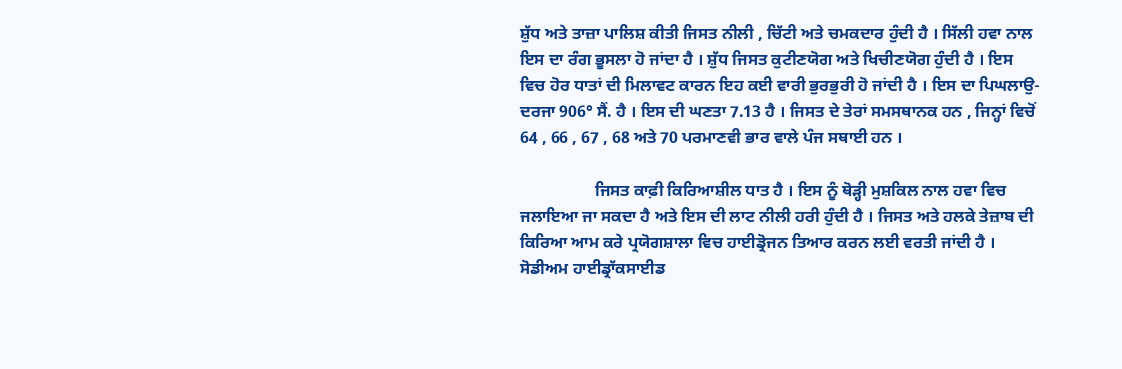ਸ਼ੁੱਧ ਅਤੇ ਤਾਜ਼ਾ ਪਾਲਿਸ਼ ਕੀਤੀ ਜਿਸਤ ਨੀਲੀ , ਚਿੱਟੀ ਅਤੇ ਚਮਕਦਾਰ ਹੁੰਦੀ ਹੈ । ਸਿੱਲੀ ਹਵਾ ਨਾਲ ਇਸ ਦਾ ਰੰਗ ਭੂਸਲਾ ਹੋ ਜਾਂਦਾ ਹੈ । ਸ਼ੁੱਧ ਜਿਸਤ ਕੁਟੀਣਯੋਗ ਅਤੇ ਖਿਚੀਣਯੋਗ ਹੁੰਦੀ ਹੈ । ਇਸ ਵਿਚ ਹੋਰ ਧਾਤਾਂ ਦੀ ਮਿਲਾਵਟ ਕਾਰਨ ਇਹ ਕਈ ਵਾਰੀ ਭੁਰਭੁਰੀ ਹੋ ਜਾਂਦੀ ਹੈ । ਇਸ ਦਾ ਪਿਘਲਾਉ-ਦਰਜਾ 906° ਸੈਂ. ਹੈ । ਇਸ ਦੀ ਘਣਤਾ 7.13 ਹੈ । ਜਿਸਤ ਦੇ ਤੇਰਾਂ ਸਮਸਥਾਨਕ ਹਨ , ਜਿਨ੍ਹਾਂ ਵਿਚੋਂ 64 , 66 , 67 , 68 ਅਤੇ 70 ਪਰਮਾਣਵੀ ਭਾਰ ਵਾਲੇ ਪੰਜ ਸਥਾਈ ਹਨ ।

                  ਜਿਸਤ ਕਾਫ਼ੀ ਕਿਰਿਆਸ਼ੀਲ ਧਾਤ ਹੈ । ਇਸ ਨੂੰ ਥੋੜ੍ਹੀ ਮੁਸ਼ਕਿਲ ਨਾਲ ਹਵਾ ਵਿਚ ਜਲਾਇਆ ਜਾ ਸਕਦਾ ਹੈ ਅਤੇ ਇਸ ਦੀ ਲਾਟ ਨੀਲੀ ਹਰੀ ਹੁੰਦੀ ਹੈ । ਜਿਸਤ ਅਤੇ ਹਲਕੇ ਤੇਜ਼ਾਬ ਦੀ ਕਿਰਿਆ ਆਮ ਕਰੇ ਪ੍ਰਯੋਗਸ਼ਾਲਾ ਵਿਚ ਹਾਈਡ੍ਰੋਜਨ ਤਿਆਰ ਕਰਨ ਲਈ ਵਰਤੀ ਜਾਂਦੀ ਹੈ । ਸੋਡੀਅਮ ਹਾਈਡ੍ਰਾੱਕਸਾਈਡ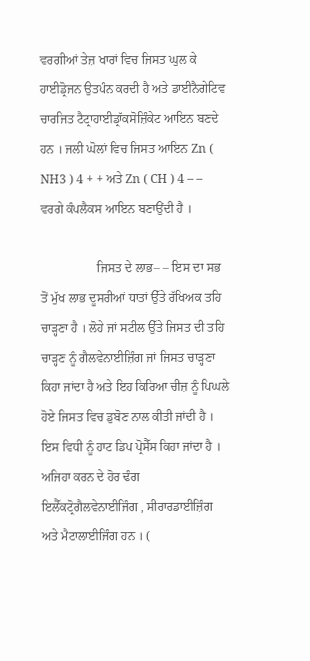ਵਰਗੀਆਂ ਤੇਜ਼ ਖਾਰਾਂ ਵਿਚ ਜਿਸਤ ਘੁਲ ਕੇ ਹਾਈਡ੍ਰੋਜਨ ਉਤਪੰਨ ਕਰਦੀ ਹੈ ਅਤੇ ਡਾਈਨੈਗੇਟਿਵ ਚਾਰਜਿਤ ਟੈਟ੍ਰਾਹਾਈਡ੍ਰਾੱਕਸੋਜ਼ਿੰਕੇਟ ਆਇਨ ਬਣਦੇ ਹਨ । ਜਲੀ ਘੋਲਾਂ ਵਿਚ ਜਿਸਤ ਆਇਨ Zn ( NH3 ) 4 + + ਅਤੇ Zn ( CH ) 4 – –   ਵਰਗੇ ਕੰਪਲੈਕਸ ਆਇਨ ਬਣਾਉਂਦੀ ਹੈ ।

                  ਜਿਸਤ ਦੇ ਲਾਭ– – ਇਸ ਦਾ ਸਭ ਤੋਂ ਮੁੱਖ ਲਾਭ ਦੂਸਰੀਆਂ ਧਾਤਾਂ ਉੱਤੇ ਰੱਖਿਅਕ ਤਹਿ ਚਾੜ੍ਹਣਾ ਹੈ । ਲੋਹੇ ਜਾਂ ਸਟੀਲ ਉੱਤੇ ਜਿਸਤ ਦੀ ਤਹਿ ਚਾੜ੍ਹਣ ਨੂੰ ਗੈਲਵੇਨਾਈਜ਼ਿੰਗ ਜਾਂ ਜਿਸਤ ਚਾੜ੍ਹਣਾ ਕਿਹਾ ਜਾਂਦਾ ਹੈ ਅਤੇ ਇਹ ਕਿਰਿਆ ਚੀਜ਼ ਨੂੰ ਪਿਘਲੇ ਹੋਏ ਜਿਸਤ ਵਿਚ ਡੁਬੋਣ ਨਾਲ ਕੀਤੀ ਜਾਂਦੀ ਹੈ । ਇਸ ਵਿਧੀ ਨੂੰ ਹਾਟ ਡਿਪ ਪ੍ਰੋਸੈੱਸ ਕਿਹਾ ਜਾਂਦਾ ਹੈ । ਅਜਿਹਾ ਕਰਨ ਦੇ ਹੋਰ ਢੰਗ ਇਲੈੱਕਟ੍ਰੋਗੈਲਵੇਨਾਈਜਿੰਗ , ਸੀਰਾਰਡਾਈਜ਼ਿੰਗ ਅਤੇ ਮੈਟਾਲਾਈਜਿੰਗ ਹਨ । (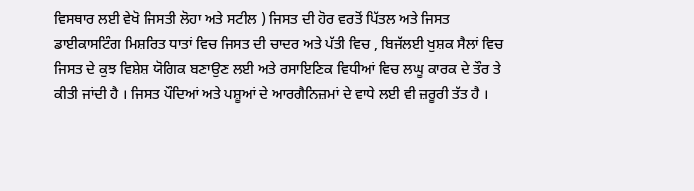ਵਿਸਥਾਰ ਲਈ ਵੇਖੋ ਜਿਸਤੀ ਲੋਹਾ ਅਤੇ ਸਟੀਲ ) ਜਿਸਤ ਦੀ ਹੋਰ ਵਰਤੋਂ ਪਿੱਤਲ ਅਤੇ ਜਿਸਤ ਡਾਈਕਾਸਟਿੰਗ ਮਿਸ਼ਰਿਤ ਧਾਤਾਂ ਵਿਚ ਜਿਸਤ ਦੀ ਚਾਦਰ ਅਤੇ ਪੱਤੀ ਵਿਚ , ਬਿਜੱਲਈ ਖੁਸ਼ਕ ਸੈਲਾਂ ਵਿਚ ਜਿਸਤ ਦੇ ਕੁਝ ਵਿਸ਼ੇਸ਼ ਯੋਗਿਕ ਬਣਾਉਣ ਲਈ ਅਤੇ ਰਸਾਇਣਿਕ ਵਿਧੀਆਂ ਵਿਚ ਲਘੂ ਕਾਰਕ ਦੇ ਤੌਰ ਤੇ ਕੀਤੀ ਜਾਂਦੀ ਹੈ । ਜਿਸਤ ਪੌਦਿਆਂ ਅਤੇ ਪਸ਼ੂਆਂ ਦੇ ਆਰਗੈਨਿਜ਼ਮਾਂ ਦੇ ਵਾਧੇ ਲਈ ਵੀ ਜ਼ਰੂਰੀ ਤੱਤ ਹੈ ।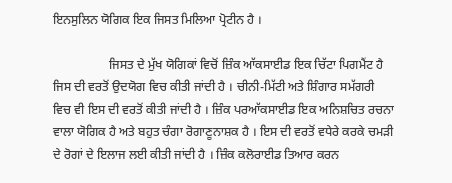ਇਨਸੁਲਿਨ ਯੋਗਿਕ ਇਕ ਜਿਸਤ ਮਿਲਿਆ ਪ੍ਰੋਟੀਨ ਹੈ ।

                  ਜਿਸਤ ਦੇ ਮੁੱਖ ਯੋਗਿਕਾਂ ਵਿਚੋਂ ਜ਼ਿੰਕ ਆੱਕਸਾਈਡ ਇਕ ਚਿੱਟਾ ਪਿਗਮੈਂਟ ਹੈ ਜਿਸ ਦੀ ਵਰਤੋਂ ਉਦਯੋਗ ਵਿਚ ਕੀਤੀ ਜਾਂਦੀ ਹੈ । ਚੀਨੀ-ਮਿੱਟੀ ਅਤੇ ਸ਼ਿੰਗਾਰ ਸਮੱਗਰੀ ਵਿਚ ਵੀ ਇਸ ਦੀ ਵਰਤੋਂ ਕੀਤੀ ਜਾਂਦੀ ਹੈ । ਜ਼ਿੰਕ ਪਰਆੱਕਸਾਈਡ ਇਕ ਅਨਿਸ਼ਚਿਤ ਰਚਨਾ ਵਾਲਾ ਯੋਗਿਕ ਹੈ ਅਤੇ ਬਹੁਤ ਚੰਗਾ ਰੋਗਾਣੂਨਾਸ਼ਕ ਹੈ । ਇਸ ਦੀ ਵਰਤੋਂ ਵਧੇਰੇ ਕਰਕੇ ਚਮੜੀ ਦੇ ਰੋਗਾਂ ਦੇ ਇਲਾਜ ਲਈ ਕੀਤੀ ਜਾਂਦੀ ਹੈ । ਜ਼ਿੰਕ ਕਲੋਰਾਈਡ ਤਿਆਰ ਕਰਨ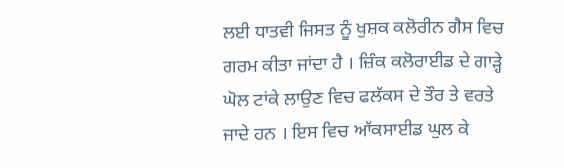ਲਈ ਧਾਤਵੀ ਜਿਸਤ ਨੂੰ ਖੁਸ਼ਕ ਕਲੋਰੀਨ ਗੈਸ ਵਿਚ ਗਰਮ ਕੀਤਾ ਜਾਂਦਾ ਹੈ । ਜ਼ਿੰਕ ਕਲੋਰਾਈਡ ਦੇ ਗਾੜ੍ਹੇ ਘੋਲ ਟਾਂਕੇ ਲਾਉਣ ਵਿਚ ਫਲੱਕਸ ਦੇ ਤੌਰ ਤੇ ਵਰਤੇ ਜਾਦੇ ਹਨ । ਇਸ ਵਿਚ ਆੱਕਸਾਈਡ ਘੁਲ ਕੇ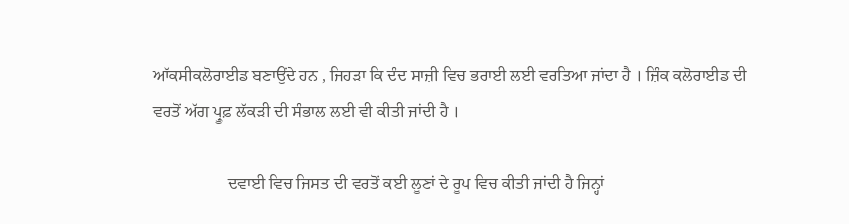ਆੱਕਸੀਕਲੋਰਾਈਡ ਬਣਾਉਂਦੇ ਹਨ , ਜਿਹੜਾ ਕਿ ਦੰਦ ਸਾਜ਼ੀ ਵਿਚ ਭਰਾਈ ਲਈ ਵਰਤਿਆ ਜਾਂਦਾ ਹੈ । ਜ਼ਿੰਕ ਕਲੋਰਾਈਡ ਦੀ ਵਰਤੋਂ ਅੱਗ ਪ੍ਰੂਫ਼ ਲੱਕੜੀ ਦੀ ਸੰਭਾਲ ਲਈ ਵੀ ਕੀਤੀ ਜਾਂਦੀ ਹੈ ।

                  ਦਵਾਈ ਵਿਚ ਜਿਸਤ ਦੀ ਵਰਤੋਂ ਕਈ ਲੂਣਾਂ ਦੇ ਰੂਪ ਵਿਚ ਕੀਤੀ ਜਾਂਦੀ ਹੈ ਜਿਨ੍ਹਾਂ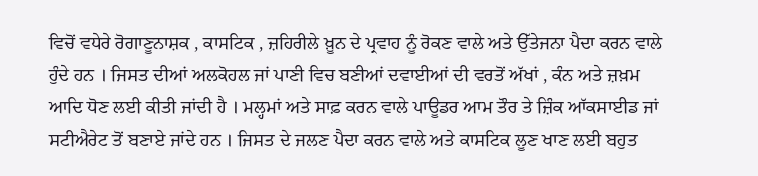ਵਿਚੋਂ ਵਧੇਰੇ ਰੋਗਾਣੂਨਾਸ਼ਕ , ਕਾਸਟਿਕ , ਜ਼ਹਿਰੀਲੇ ਖ਼ੂਨ ਦੇ ਪ੍ਰਵਾਹ ਨੂੰ ਰੋਕਣ ਵਾਲੇ ਅਤੇ ਉੱਤੇਜਨਾ ਪੈਦਾ ਕਰਨ ਵਾਲੇ ਹੁੰਦੇ ਹਨ । ਜਿਸਤ ਦੀਆਂ ਅਲਕੋਹਲ ਜਾਂ ਪਾਣੀ ਵਿਚ ਬਣੀਆਂ ਦਵਾਈਆਂ ਦੀ ਵਰਤੋਂ ਅੱਖਾਂ , ਕੰਨ ਅਤੇ ਜ਼ਖ਼ਮ ਆਦਿ ਧੋਣ ਲਈ ਕੀਤੀ ਜਾਂਦੀ ਹੈ । ਮਲ੍ਹਮਾਂ ਅਤੇ ਸਾਫ਼ ਕਰਨ ਵਾਲੇ ਪਾਊਡਰ ਆਮ ਤੌਰ ਤੇ ਜ਼ਿੰਕ ਆੱਕਸਾਈਡ ਜਾਂ ਸਟੀਐਰੇਟ ਤੋਂ ਬਣਾਏ ਜਾਂਦੇ ਹਨ । ਜਿਸਤ ਦੇ ਜਲਣ ਪੈਦਾ ਕਰਨ ਵਾਲੇ ਅਤੇ ਕਾਸਟਿਕ ਲੂਣ ਖਾਣ ਲਈ ਬਹੁਤ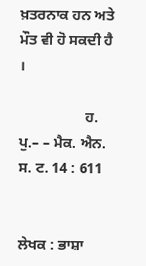ਖ਼ਤਰਨਾਕ ਹਨ ਅਤੇ ਮੌਤ ਵੀ ਹੋ ਸਕਦੀ ਹੈ ।

                  ਹ. ਪੁ.– – ਮੈਕ. ਐਨ. ਸ. ਟ. 14 : 611


ਲੇਖਕ : ਭਾਸ਼ਾ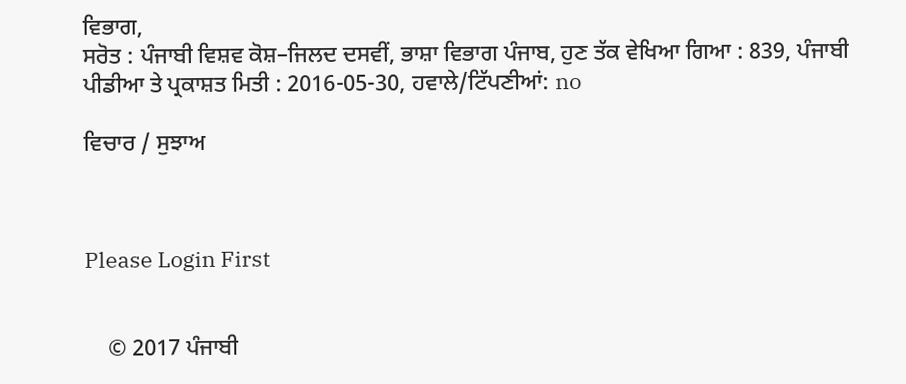ਵਿਭਾਗ,
ਸਰੋਤ : ਪੰਜਾਬੀ ਵਿਸ਼ਵ ਕੋਸ਼–ਜਿਲਦ ਦਸਵੀਂ, ਭਾਸ਼ਾ ਵਿਭਾਗ ਪੰਜਾਬ, ਹੁਣ ਤੱਕ ਵੇਖਿਆ ਗਿਆ : 839, ਪੰਜਾਬੀ ਪੀਡੀਆ ਤੇ ਪ੍ਰਕਾਸ਼ਤ ਮਿਤੀ : 2016-05-30, ਹਵਾਲੇ/ਟਿੱਪਣੀਆਂ: no

ਵਿਚਾਰ / ਸੁਝਾਅ



Please Login First


    © 2017 ਪੰਜਾਬੀ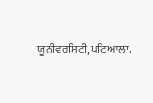ਯੂਨੀਵਰਸਿਟੀ,ਪਟਿਆਲਾ.